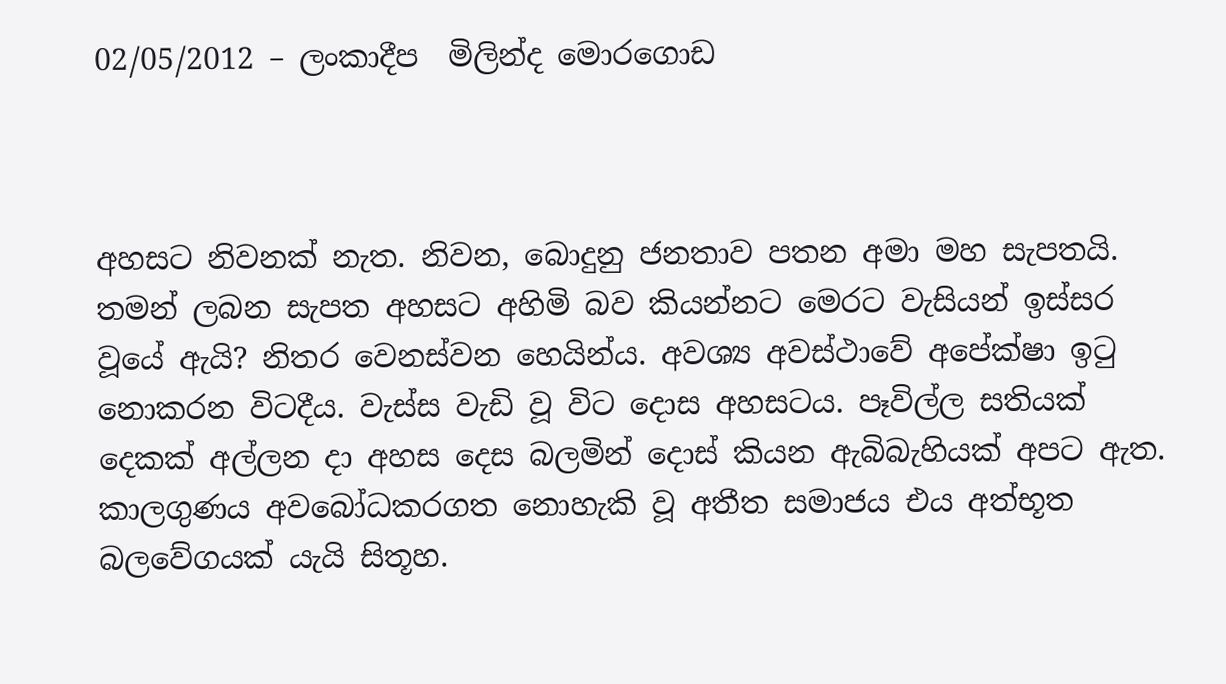02/05/2012 – ලංකාදීප  මිලින්ද මොරගොඩ



අහසට නිවනක් නැත. නිවන, බොදුනු ජනතාව පතන අමා මහ සැපතයි. තමන් ලබන සැපත අහසට අහිමි බව කියන්නට මෙරට වැසියන් ඉස්සර වූයේ ඇයි? නිතර වෙනස්වන හෙයින්ය. අවශ්‍ය අවස්ථාවේ අපේක්ෂා ඉටු නොකරන විටදීය. වැස්ස වැඩි වූ විට දොස අහසටය. පෑවිල්ල සතියක් දෙකක් අල්ලන දා අහස දෙස බලමින් දොස් කියන ඇබිබැහියක් අපට ඇත. කාලගුණය අවබෝධකරගත නොහැකි වූ අතීත සමාජය එය අත්භූත බලවේගයක් යැයි සිතූහ.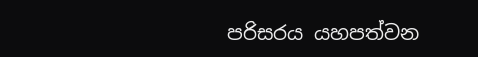පරිසරය යහපත්වන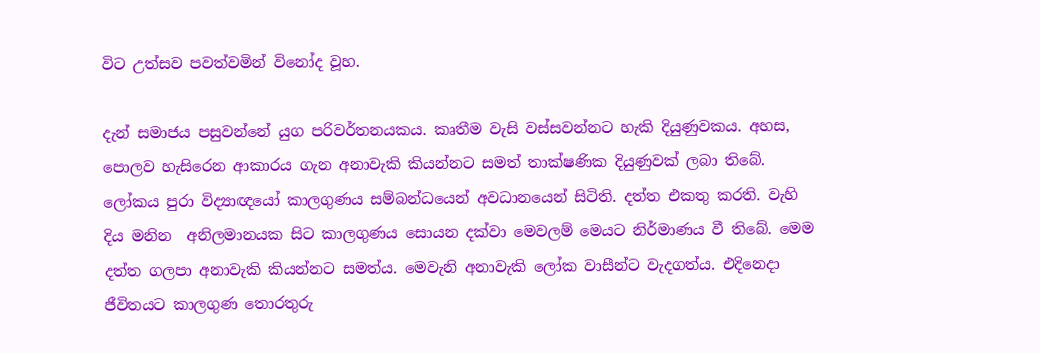විට උත්සව පවත්වමින් විනෝද වූහ.

දැන් සමාජය පසුවන්නේ යුග පරිවර්තනයකය. කෘතීම වැසි වස්සවන්නට හැකි දියුණුවකය. අහස, පොලව හැසිරෙන ආකාරය ගැන අනාවැකි කියන්නට සමත් තාක්ෂණික දියුණුවක් ලබා තිබේ. ලෝකය පුරා විද්‍යාඥයෝ කාලගුණය සම්බන්ධයෙන් අවධානයෙන් සිටිති. දත්ත එකතු කරති. වැහි දිය මනින  අනිලමානයක සිට කාලගුණය සොයන දක්වා මෙවලම් මෙයට නිර්මාණය වී තිබේ. මෙම දත්ත ගලපා අනාවැකි කියන්නට සමත්ය. මෙවැනි අනාවැකි ලෝක වාසීන්ට වැදගත්ය. එදිනෙදා ජීවිතයට කාලගුණ තොරතුරු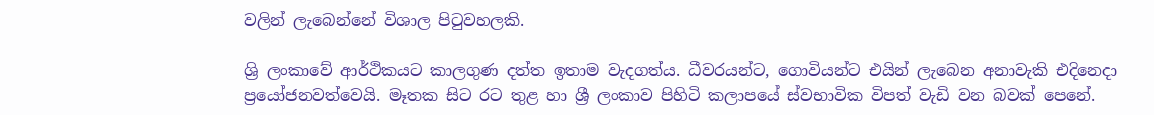වලින් ලැබෙන්නේ විශාල පිටුවහලකි.

ශ්‍රි ලංකාවේ ආර්ථිකයට කාලගුණ දත්ත ඉතාම වැදගත්ය. ධීවරයන්ට, ගොවියන්ට එයින් ලැබෙන අනාවැකි එදිනෙදා ප්‍රයෝජනවත්වෙයි. මෑතක සිට රට තුළ හා ශ්‍රී ලංකාව පිහිටි කලාපයේ ස්වභාවික විපත් වැඩි වන බවක් පෙනේ.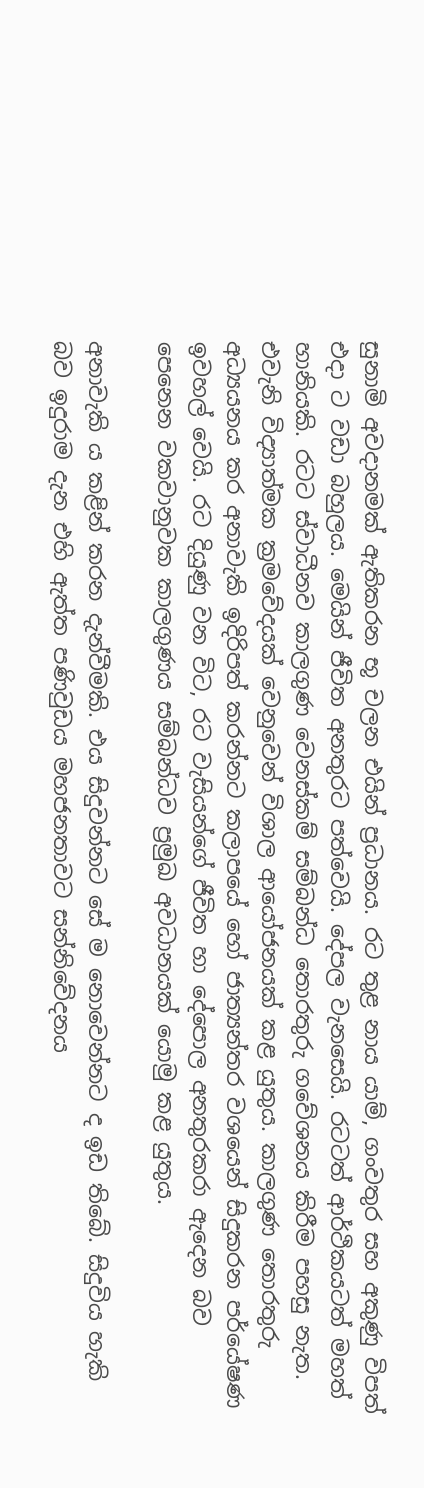සුනාමි අවදානමක් ඇතිකරන භූ චලන එයින් ප්‍රධානය. රට තුළ නාය යාම්, ගංවතුර සහ අකුණු විපත් එදා ට වඩා බහුලය. මෙයින් ජීවිත අනතුරට පත්වෙයි. දේපල වැනසෙයි. රටටත් ආර්ථිකයටත් මහත් හානියකි. රටට ස්වාධීනව කාලගුණ වෙනස්කම් සම්බන්ධ තොරතුරු ගවේශනය කිරීම පහසු නැත. එවැනි විද්‍යාත්මක ක්‍රමවේදයක් වෙනුවෙන් විශාල ආයෝජනයක් කළ යුතුය. කාලගුණ තොරතුරු අධ්‍යයනය කර අනාවැකි ඉදිරිපත් කරන්නට කලාපයේ හෝ ජාත්‍යන්තර වශයෙන් සිදුකරන පර්යේෂණ ඉවහල් වෙයි. රට දියුණු වන විට, රට වැසියන්ගේ ජීවිත හා දේපොල අනතුරකරා ඇදෙන බව පෙනෙන වකවානුවක කාලගුණය සම්බන්ධව ප්‍රමුඛ අවධානයක් යොමු කළ යුතුය.

අනාවැකි ය කළින් කරන දැන්වීමකි. එය සිදුවන්නට සේ ම නොවෙන්නට ද ඉඩ තිබේ. සිදුවිය හැකි බව ඉදුරාම දැන එහි ඇත්ත පණිවුඩය මහජනතාවට සන්නිවේදනය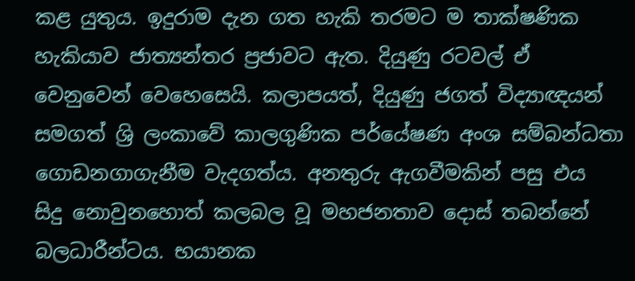කළ යුතුය. ඉදුරාම දැන ගත හැකි තරමට ම තාක්ෂණික හැකියාව ජාත්‍යන්තර ප්‍රජාවට ඇත. දියුණු රටවල් ඒ වෙනුවෙන් වෙහෙසෙයි. කලාපයත්, දියුණු ජගත් විද්‍යාඥයන් සමගත් ශ්‍රි ලංකාවේ කාලගුණික පර්යේෂණ අංශ සම්බන්ධතා ගොඩනගාගැනීම වැදගත්ය. අනතුරු ඇගවීමකින් පසු එය සිදු නොවුනහොත් කලබල වූ මහජනතාව දොස් තබන්නේ බලධාරීන්ටය. භයානක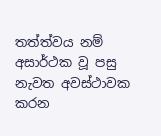තත්ත්වය නම් අසාර්ථක වූ පසු නැවත අවස්ථාවක කරන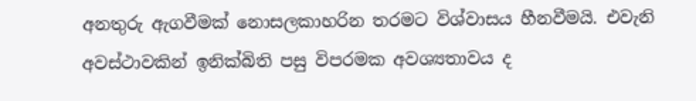අනතුරු ඇගවීමක් නොසලකාහරින තරමට විශ්වාසය හීනවීමයි. එවැනි අවස්ථාවකින් ඉනික්බිති පසු විපරමක අවශ්‍යතාවය ද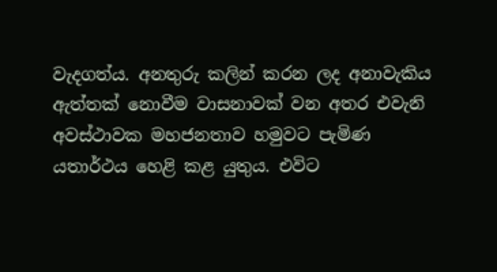වැදගත්ය. අනතුරු කලින් කරන ලද අනාවැකිය ඇත්තක් නොවීම වාසනාවක් වන අතර එවැනි අවස්ථාවක මහජනතාව හමුවට පැමිණ යතාර්ථය හෙළි කළ යුතුය. එවිට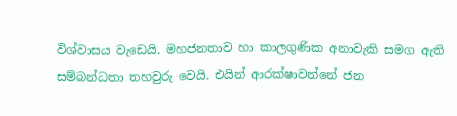විශ්වාසය වැඩෙයි. මහජනතාව හා කාලගුණික අනාවැකි සමග ඇති සම්බන්ධතා තහවුරු වෙයි. එයින් ආරක්ෂාවන්නේ ජන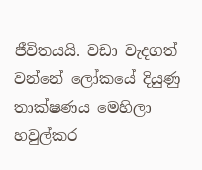ජීවිතයයි. වඩා වැදගත් වන්නේ ලෝකයේ දියුණු තාක්ෂණය මෙහිලා හවුල්කර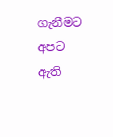ගැනීමට අපට ඇති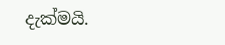දැක්මයි.